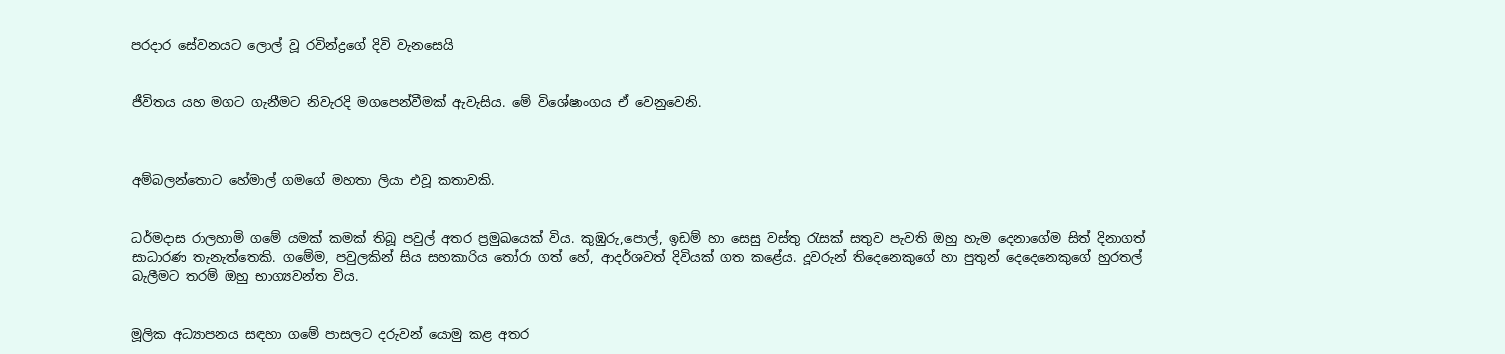පරදාර සේවනයට ලොල් වූ රවින්ද්‍රගේ දිවි වැනසෙයි


ජීවිතය යහ මගට ගැනීමට නිවැරදි මගපෙන්වීමක් ඇවැසිය. මේ විශේෂාංගය ඒ වෙනුවෙනි.



අම්බලන්තොට හේමාල් ගමගේ මහතා ලියා එවූ කතාවකි.


ධර්මදාස රාලහාමි ගමේ යමක් කමක් තිබූ පවුල් අතර ප්‍රමුඛයෙක් විය. කුඹුරු,පොල්, ඉඩම් හා සෙසු වස්තු රැසක් සතුව පැවති ඔහු හැම දෙනාගේම සිත් දිනාගත් සාධාරණ තැනැත්තෙකි. ගමේම, පවුලකින් සිය සහකාරිය තෝරා ගත් හේ, ආදර්ශවත් දිවියක් ගත කළේය. දූවරුන් තිදෙනෙකුගේ හා පුතුන් දෙදෙනෙකුගේ හුරතල් බැලීමට තරම් ඔහු භාග්‍යවන්ත විය.


මූලික අධ්‍යාපනය සඳහා ගමේ පාසලට දරුවන් යොමු කළ අතර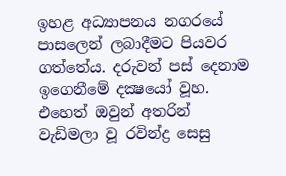ඉහළ අධ්‍යාපනය නගරයේ පාසලෙන් ලබාදීමට පියවර ගත්තේය. දරුවන් පස් දෙනාම ඉගෙනීමේ දක්‍ෂයෝ වූහ. එහෙත් ඔවුන් අතරින් වැඩිමලා වූ රවින්ද්‍ර සෙසු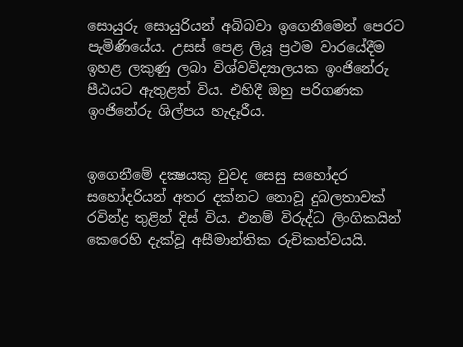සොයුරු සොයුරියන් අබිබවා ඉගෙනීමෙන් පෙරට පැමිණියේය. උසස් පෙළ ලියූ ප්‍රථම වාරයේදීම ඉහළ ලකුණු ලබා විශ්වවිද්‍යාලයක ඉංජිනේරු පීඨයට ඇතුළත් විය. එහිදී ඔහු පරිගණක ඉංජිනේරු ශිල්පය හැදෑරීය.


ඉගෙනීමේ දක්‍ෂයකු වුවද සෙසු සහෝදර සහෝදරියන් අතර දක්නට නොවූ දුබලතාවක් රවින්ද්‍ර තුළින් දිස් විය. එනම් විරුද්ධ ලිංගිකයින් කෙරෙහි දැක්වූ අසීමාන්තික රුචිකත්වයයි.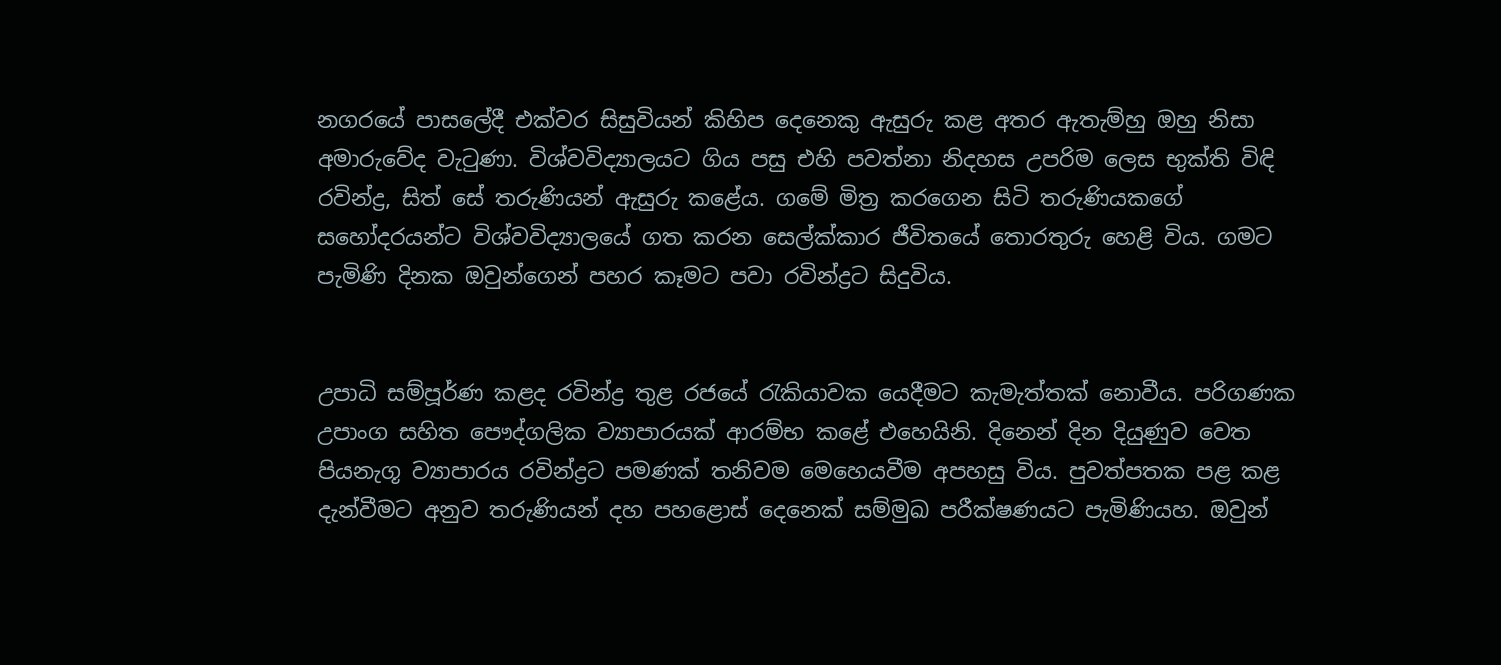නගරයේ පාසලේදී එක්වර සිසුවියන් කිහිප දෙනෙකු ඇසුරු කළ අතර ඇතැම්හු ඔහු නිසා අමාරුවේද වැටුණා. විශ්වවිද්‍යාලයට ගිය පසු එහි පවත්නා නිදහස උපරිම ලෙස භුක්ති විඳි රවින්ද්‍ර, සිත් සේ තරුණියන් ඇසුරු කළේය. ගමේ මිත්‍ර කරගෙන සිටි තරුණියකගේ සහෝදරයන්ට විශ්වවිද්‍යාලයේ ගත කරන සෙල්ක්කාර ජීවිතයේ තොරතුරු හෙළි විය. ගමට පැමිණි දිනක ඔවුන්ගෙන් පහර කෑමට පවා රවින්ද්‍රට සිදුවිය.


උපාධි සම්පූර්ණ කළද රවින්ද්‍ර තුළ රජයේ රැකියාවක යෙදීමට කැමැත්තක් නොවීය. පරිගණක උපාංග සහිත පෞද්ගලික ව්‍යාපාරයක් ආරම්භ කළේ එහෙයිනි. දිනෙන් දින දියුණුව වෙත පියනැගූ ව්‍යාපාරය රවින්ද්‍රට පමණක් තනිවම මෙහෙයවීම අපහසු විය. පුවත්පතක පළ කළ දැන්වීමට අනුව තරුණියන් දහ පහළොස් දෙනෙක් සම්මුඛ පරීක්ෂණයට පැමිණියහ. ඔවුන්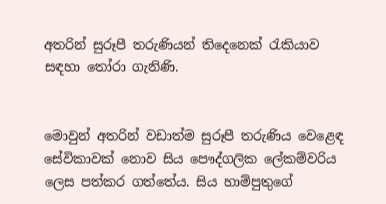අතරින් සුරූපී තරුණියන් තිදෙනෙක් රැකියාව සඳහා තෝරා ගැනිණි.


මොවුන් අතරින් වඩාත්ම සුරූපී තරුණිය වෙළෙඳ සේවිකාවක් නොව සිය පෞද්ගලික ලේකම්වරිය ලෙස පත්කර ගත්තේය. සිය හාම්පුතුගේ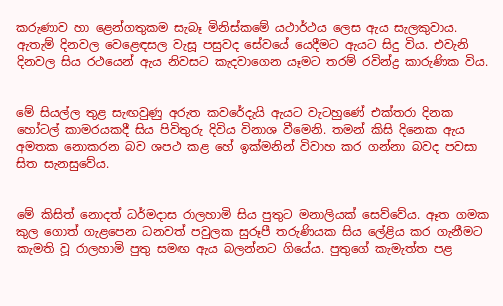කරුණාව හා ළෙන්ගතුකම සැබෑ මිනිස්කමේ යථාර්ථය ලෙස ඇය සැලකුවාය. ඇතැම් දිනවල වෙළෙඳසල වැසූ පසුවද සේවයේ යෙදීමට ඇයට සිදු විය. එවැනි දිනවල සිය රථයෙන් ඇය නිවසට කැදවාගෙන යෑමට තරම් රවින්ද්‍ර කාරුණික විය.


මේ සියල්ල තුළ සැඟවුණු අරුත කවරේදැයි ඇයට වැටහුණේ එක්තරා දිනක හෝටල් කාමරයකදී සිය පිවිතුරු දිවිය විනාශ වීමෙනි. තමන් කිසි දිනෙක ඇය අමතක නොකරන බව ශපථ කළ හේ ඉක්මනින් විවාහ කර ගන්නා බවද පවසා සිත සැනසුවේය.


මේ කිසිත් නොදත් ධර්මද‌ාස රාලහාමි සිය පුතුට මනාලියක් සෙව්වේය. ඈත ගමක කුල ගොත් ගැළපෙන ධනවත් පවුලක සුරූපී තරුණියක සිය ලේළිය කර ගැනීමට කැමති වූ රාලහාමි පුතු සමඟ ඇය බලන්නට ගියේය. පුතුගේ කැමැත්ත පළ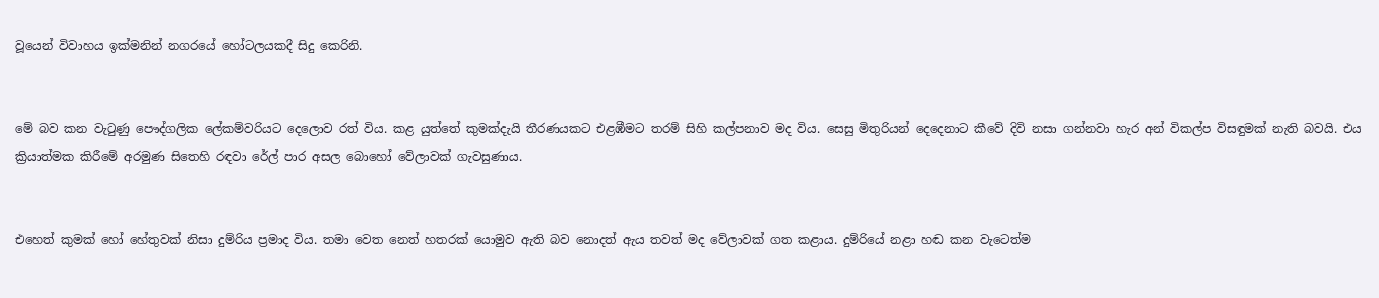වූයෙන් විවාහය ඉක්මනින් නගරයේ හෝටලයකදී සිදු කෙරිනි.


මේ බව කන වැටුණු පෞද්ගලික ලේකම්වරියට දෙලොව රත් විය. කළ යුත්තේ කුමක්දැයි තීරණයකට එළඹීමට තරම් සිහි කල්පනාව මද විය. සෙසු මිතුරියන් දෙදෙනාට කීවේ දිවි නසා ගන්නවා හැර අන් විකල්ප විසඳුමක් නැති බවයි. එය ක්‍රියාත්මක කිරීමේ අරමුණ සිතෙහි රඳවා රේල් පාර අසල බොහෝ වේලාවක් ගැවසුණාය.


එහෙත් කුමක් හෝ හේතුවක් නිසා දුම්රිය ප්‍රමාද විය. තමා වෙත නෙත් හතරක් යොමුව ඇති බව නොදත් ඇය තවත් මද වේලාවක් ගත කළාය. දුම්රියේ නළා හඬ කන වැටෙත්ම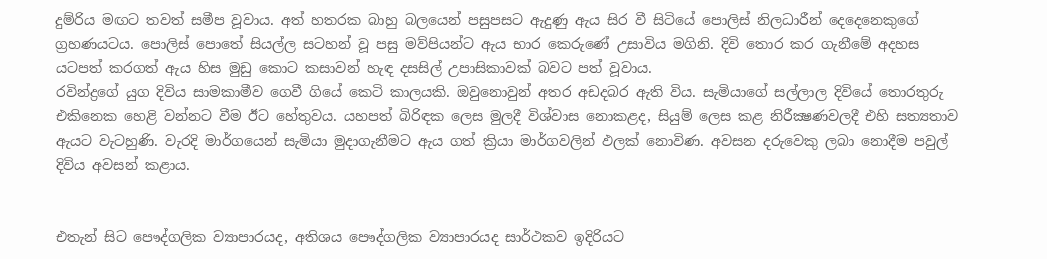දුම්රිය මඟට තවත් සමීප වූවාය. අත් හතරක බාහු බලයෙන් පසුපසට ඇදුණු ඇය සිර වී සිටියේ පොලිස් නිලධාරීන් දෙදෙනෙකුගේ ග්‍රහණයටය. පොලිස් පොතේ සියල්ල සටහන් වූ පසු මව්පියන්ට ඇය භාර කෙරුණේ උසාවිය මගිනි. දිවි තොර කර ගැනීමේ අදහස යටපත් කරගත් ඇය හිස මුඩු කොට කසාවන් හැඳ දසසිල් උපාසිකාවක් බවට පත් වූවාය.
රවින්ද්‍රගේ යුග දිවිය සාමකාමීව ගෙවී ගියේ කෙටි කාලයකි. ඔවුනොවුන් අතර අඩදබර ඇති විය. සැමියාගේ සල්ලාල දිවියේ තොරතුරු එකිනෙක හෙළි වන්නට වීම ඊට හේතුවය. යහපත් බිරිඳක ලෙස මුලදී විශ්වාස නොකළද, සියුම් ලෙස කළ නිරීක්‍ෂණවලදී එහි සත්‍යතාව ඇයට වැටහුණි. වැරදි මාර්ගයෙන් සැමියා මුදාගැනීමට ඇය ගත් ක්‍රියා මාර්ගවලින් ඵලක් නොවිණ. අවසන දරුවෙකු ලබා නොදීම පවුල් දිවිය අවසන් කළාය.


එතැන් සිට පෞද්ගලික ව්‍යාපාරයද, අතිශය පෞද්ගලික ව්‍යාපාරයද සාර්ථකව ඉදිරියට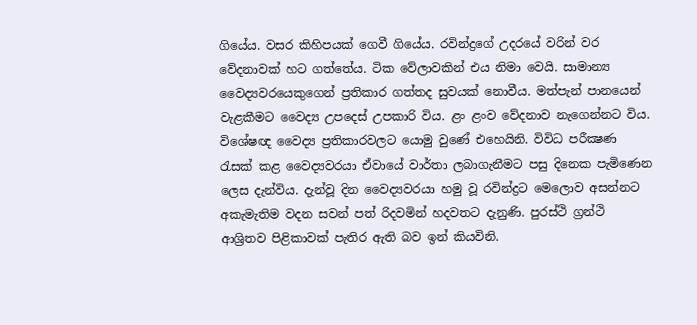ගියේය. වසර කිහිපයක් ගෙවී ගියේය. රවින්ද්‍රගේ උදරයේ වරින් වර වේදනාවක් හට ගත්තේය. ටික වේලාවකින් එය නිමා වෙයි. සාමාන්‍ය වෛද්‍යවරයෙකුගෙන් ප්‍රතිකාර ගත්තද සුවයක් නොවීය. මත්පැන් පානයෙන් වැළකීමට වෛද්‍ය උපදෙස් උපකාරි විය. ළං ළංව වේදනාව නැගෙන්නට විය. විශේෂඥ වෛද්‍ය ප්‍රතිකාරවලට යොමු වුණේ එහෙයිනි. විවිධ පරීක්‍ෂණ රැසක් කළ වෛද්‍යවරයා ඒවායේ වාර්තා ලබාගැනීමට පසු දිනෙක පැමිණෙන ලෙස දැන්විය. දැන්වූ දින වෛද්‍යවරයා හමු වූ රවින්ද්‍රට මෙලොව අසන්නට අකැමැතිම වදන සවන් පත් රිදවමින් හදවතට දැනුණි. පුරස්ථි ග්‍රන්ථි ආශ්‍රිතව පිළිකාවක් පැතිර ඇති බව ඉන් කියවිනි.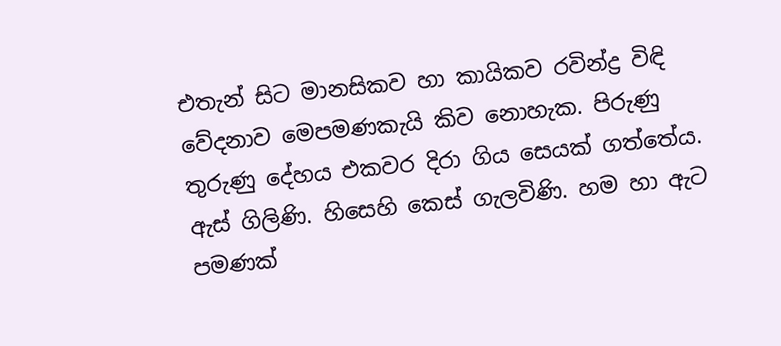එතැන් සිට මානසිකව හා කායිකව රවින්ද්‍ර විඳි වේදනාව මෙපමණකැයි කිව නොහැක. පිරුණු තුරුණු දේහය එකවර දිරා ගිය සෙයක් ගත්තේය. ඇස් ගිලිණි. හිසෙහි කෙස් ගැලවිණි. හම හා ඇට පමණක්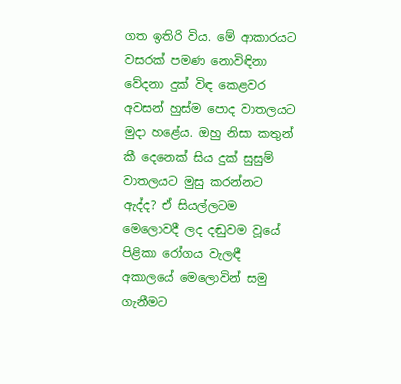ගත ඉතිරි විය. මේ ආකාරයට වසරක් පමණ නොවිඳිනා වේදනා දුක් විඳ කෙළවර අවසන් හුස්ම පොද වාතලයට මුදා හළේය. ඔහු නිසා කතුන් කී දෙනෙක් සිය දුක් සුසුම් වාතලයට මුසු කරන්නට ඇද්ද? ඒ සියල්ලටම මෙලොවදී ලද දඬුවම වූයේ පිළිකා රෝගය වැලඳී අකාලයේ මෙලොවින් සමු ගැනීමට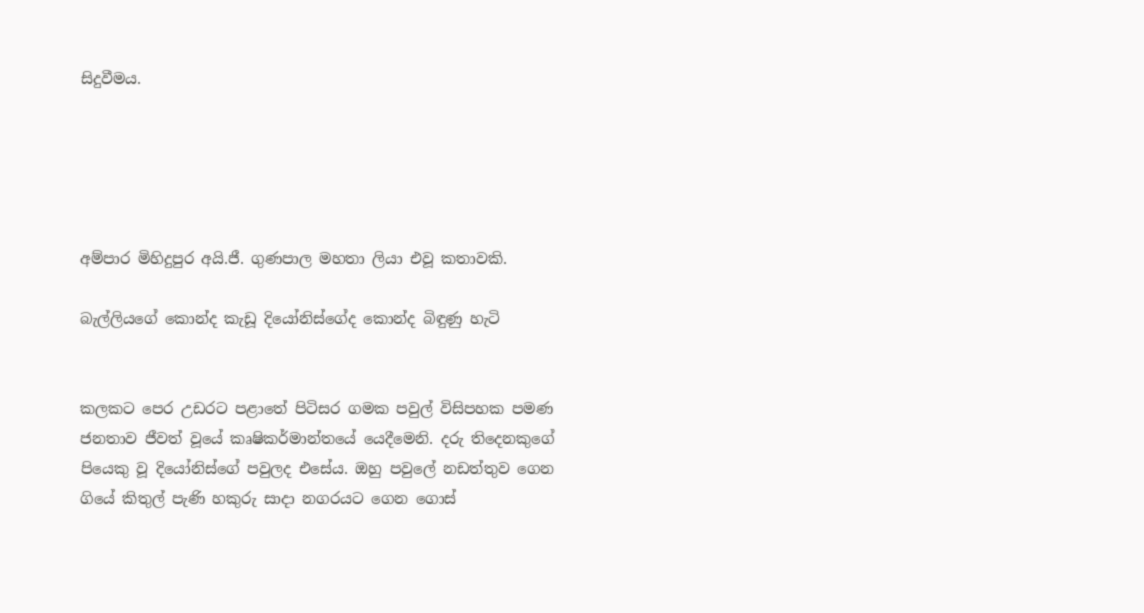සිදුවීමය.





අම්පාර මිහිදුපුර අයි.ජී. ගුණපාල මහතා ලියා එවූ කතාවකි.

බැල්ලියගේ කොන්ද කැඩූ දියෝනිස්ගේද කොන්ද බිඳුණු හැටි


කලකට පෙර උඩරට පළාතේ පිටිසර ගමක පවුල් විසිපහක පමණ ජනතාව ජීවත් වූයේ කෘෂිකර්මාන්තයේ යෙදීමෙනි. දරු තිදෙනකුගේ පියෙකු වූ දියෝනිස්ගේ පවුලද එසේය. ඔහු පවුලේ නඩත්තුව ගෙන ගියේ කිතුල් පැණි හකුරු සාදා නගරයට ගෙන ගොස්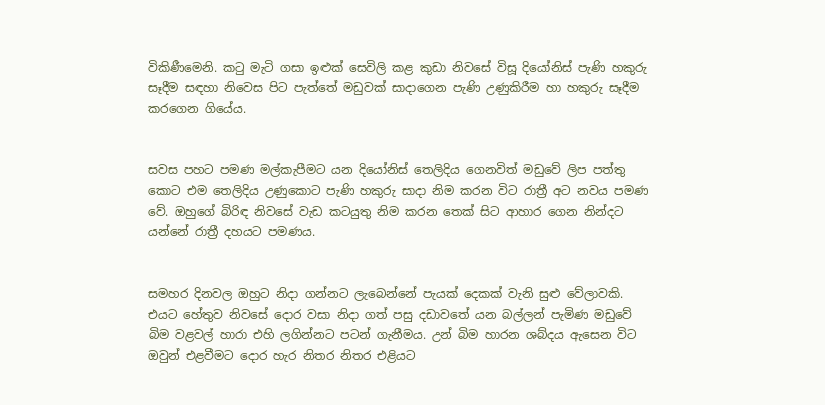විකිණීමෙනි. කටු මැටි ගසා ඉළුක් සෙවිලි කළ කුඩා නිවසේ විසූ දියෝනිස් පැණි හකුරු සෑදීම සඳහා නිවෙස පිට පැත්තේ මඩුවක් සාදාගෙන පැණි උණුකිරීම හා හකුරු සෑදීම කරගෙන ගියේය.


සවස පහට පමණ මල්කැපීමට යන දියෝනිස් තෙලිදිය ගෙනවිත් මඩුවේ ලිප පත්තු කොට එම තෙලිදිය උණුකොට පැණි හකුරු සාදා නිම කරන විට රාත්‍රී අට නවය පමණ වේ. ඔහුගේ බිරිඳ නිවසේ වැඩ කටයුතු නිම කරන තෙක් සිට ආහාර ගෙන නින්දට යන්නේ රාත්‍රී දහයට පමණය.


සමහර දිනවල ඔහුට නිදා ගන්නට ලැබෙන්නේ පැයක් දෙකක් වැනි සුළු වේලාවකි. එයට හේතුව නිවසේ දොර වසා නිදා ගත් පසු දඩාවතේ යන බල්ලන් පැමිණ මඩුවේ බිම වළවල් හාරා එහි ලගින්නට පටන් ගැනීමය. උන් බිම හාරන ශබ්දය ඇසෙන විට ඔවුන් එළවීමට දොර හැර නිතර නිතර එළියට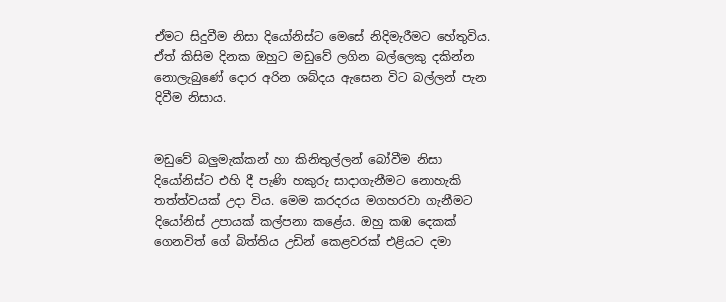ඒමට සිදුවීම නිසා දියෝනිස්ට මෙසේ නිදිමැරීමට හේතුවිය. ඒත් කිසිම දිනක ඔහුට මඩුවේ ලගින බල්ලෙකු දකින්න නොලැබුණේ දොර අරින ශබ්දය ඇසෙන විට බල්ලන් පැන දිවීම නිසාය.


මඩුවේ බලුමැක්කන් හා කිනිතුල්ලන් බෝවීම නිසා දියෝනිස්ට එහි දී පැණි හකුරු සාදාගැනීමට නොහැකි තත්ත්වයක් උදා විය. මෙම කරදරය මගහරවා ගැනීමට දියෝනිස් උපායක් කල්පනා කළේය. ඔහු කඹ දෙකක් ගෙනවිත් ගේ බිත්තිය උඩින් කෙළවරක් එළියට දමා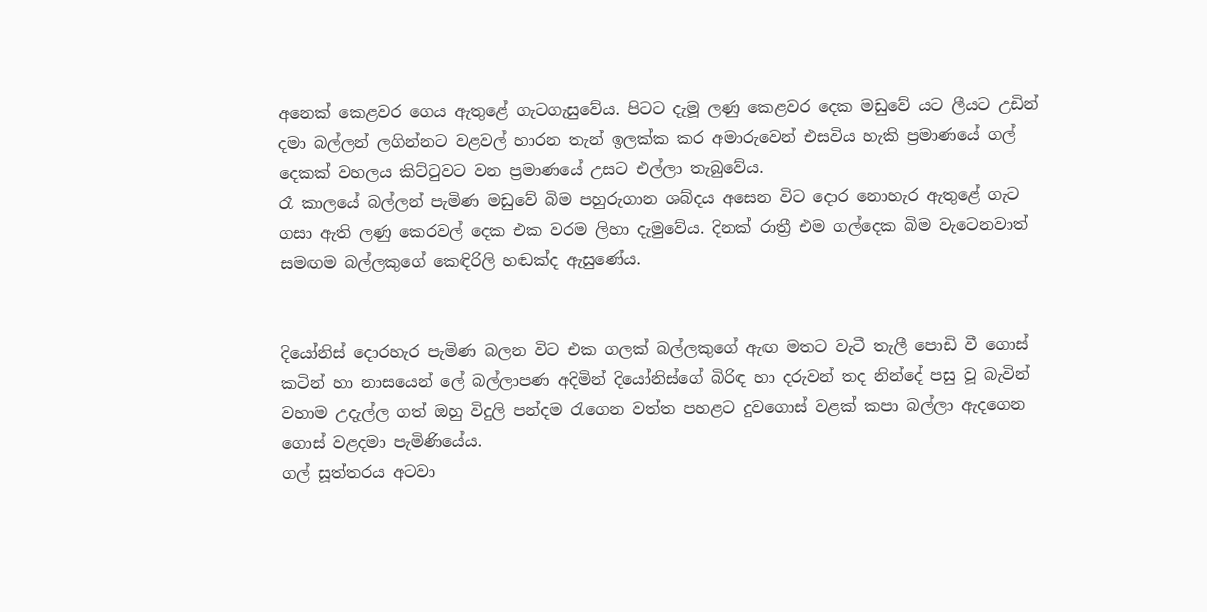අනෙක් කෙළවර ගෙය ඇතුළේ ගැටගැසුවේය. පිටට දැමූ ලණු කෙළවර දෙක මඩුවේ යට ලීයට උඩින් දමා බල්ලන් ලගින්නට වළවල් හාරන තැන් ඉලක්ක කර අමාරුවෙන් එසවිය හැකි ප්‍රමාණයේ ගල් දෙකක් වහලය කිට්ටුවට වන ප්‍රමාණයේ උසට එල්ලා තැබුවේය.
රෑ කාලයේ බල්ලන් පැමිණ මඩුවේ බිම පහුරුගාන ශබ්දය අසෙන විට දොර නොහැර ඇතුළේ ගැට ගසා ඇති ලණු කෙරවල් දෙක එක වරම ලිහා දැමුවේය. දිනක් රාත්‍රී එම ගල්දෙක බිම වැටෙනවාත් සමඟම බල්ලකුගේ කෙඳිරිලි හඬක්ද ඇසුණේය.


දියෝනිස් දොරහැර පැමිණ බලන විට එක ගලක් බල්ලකුගේ ඇඟ මතට වැටී තැලී පොඩි වී ගොස් කටින් හා නාසයෙන් ලේ බල්ලාපණ අදිමින් දියෝනිස්ගේ බිරිඳ හා දරුවන් තද නින්දේ පසු වූ බැවින් වහාම උදැල්ල ගත් ඔහු විදුලි පන්දම රැගෙන වත්ත පහළට දුවගොස් වළක් කපා බල්ලා ඇදගෙන ගොස් වළදමා පැමිණියේය.
ගල් සූත්තරය අටවා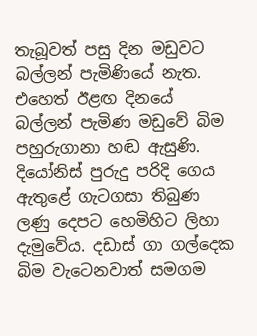තැබූවත් පසු දින මඩුවට බල්ලන් පැමිණියේ නැත. එහෙත් ඊළඟ දිනයේ බල්ලන් පැමිණ මඩුවේ බිම පහුරුගානා හඬ ඇසුණි. දියෝනිස් පුරුදු පරිදි ගෙය ඇතුළේ ගැටගසා තිබුණ ලණු දෙපට හෙමිහිට ලිහා දැමුවේය. දඩාස් ගා ගල්දෙක බිම වැටෙනවාත් සමගම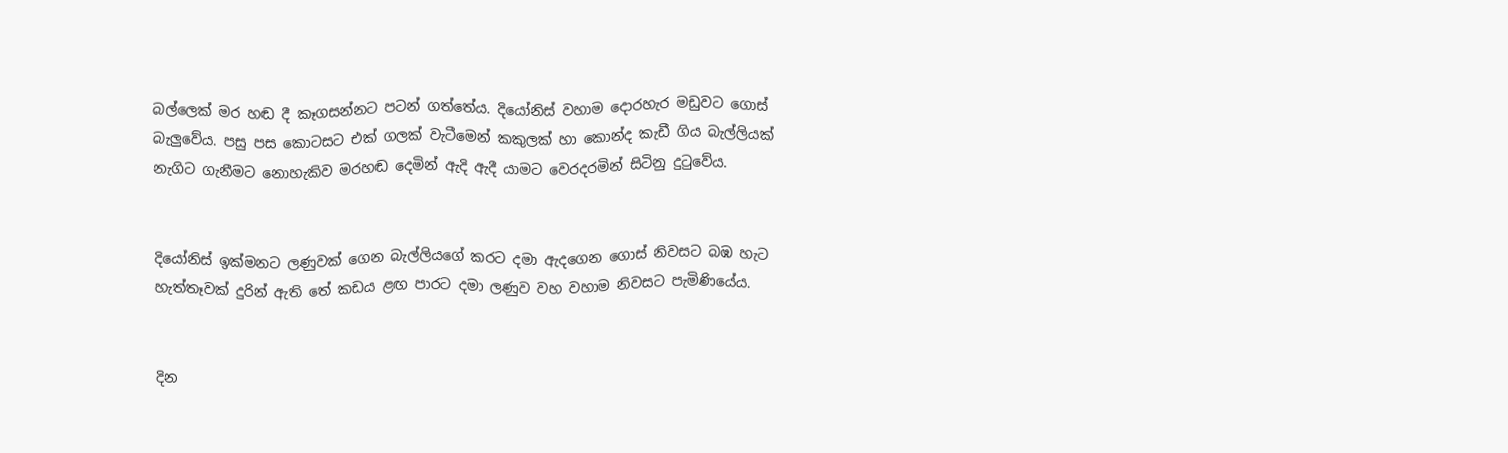බල්ලෙක් මර හඬ දී කෑගසන්නට පටන් ගත්තේය. දියෝනිස් වහාම දොරහැර මඩුවට ගොස් බැලුවේය. පසු පස කොටසට එක් ගලක් වැටීමෙන් කකුලක් හා කොන්ද කැඩී ගිය බැල්ලියක් නැගිට ගැනීමට නොහැකිව මරහඬ දෙමින් ඇදි ඇදී යාමට වෙරදරමින් සිටිනු දුටුවේය.


දියෝනිස් ඉක්මනට ලණුවක් ගෙන බැල්ලියගේ කරට දමා ඇදගෙන ගොස් නිවසට බඹ හැට හැත්තෑවක් දුරින් ඇති තේ කඩය ළඟ පාරට දමා ලණුව වහ වහාම නිවසට පැමිණියේය.


දින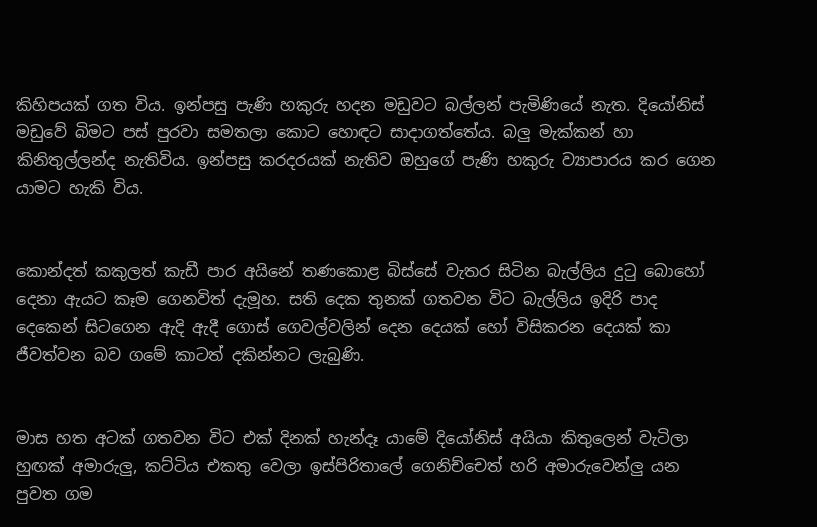කිහිපයක් ගත විය. ඉන්පසු පැණි හකුරු හදන මඩුවට බල්ලන් පැමිණියේ නැත. දියෝනිස් මඩුවේ බිමට පස් පුරවා සමතලා කොට හොඳට සාදාගත්තේය. බලු මැක්කන් හා කිනිතුල්ලන්ද නැතිවිය. ඉන්පසු කරදරයක් නැතිව ඔහුගේ පැණි හකුරු ව්‍යාපාරය කර ගෙන යාමට හැකි විය.


කොන්දත් කකුලත් කැඩී පාර අයිනේ තණකොළ බිස්සේ වැතර සිටින බැල්ලිය දුටු බොහෝ දෙනා ඇයට කෑම ගෙනවිත් දැමූහ. සති දෙක තුනක් ගතවන විට බැල්ලිය ඉදිරි පාද දෙකෙන් සිටගෙන ඇදි ඇදී ගොස් ගෙවල්වලින් දෙන දෙයක් හෝ විසිකරන දෙයක් කා ජීවත්වන බව ගමේ කාටත් දකින්නට ලැබුණි.


මාස හත අටක් ගතවන විට එක් දිනක් හැන්දෑ යාමේ දියෝනිස් අයියා කිතුලෙන් වැටිලා හුඟක් අමාරුලු, කට්ටිය එකතු වෙලා ඉස්පිරිතාලේ ගෙනිච්චෙත් හරි අමාරුවෙන්ලු යන පුවත ගම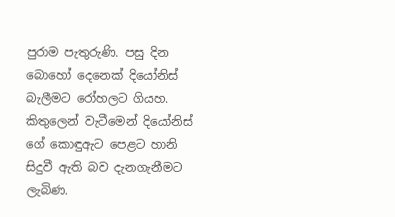පුරාම පැතුරුණි. පසු දින බොහෝ දෙනෙක් දියෝනිස් බැලීමට රෝහලට ගියහ. කිතුලෙන් වැටීමෙන් දියෝනිස් ගේ කොඳුඇට පෙළට හානි සිදුවී ඇති බව දැනගැනීමට ලැබිණ.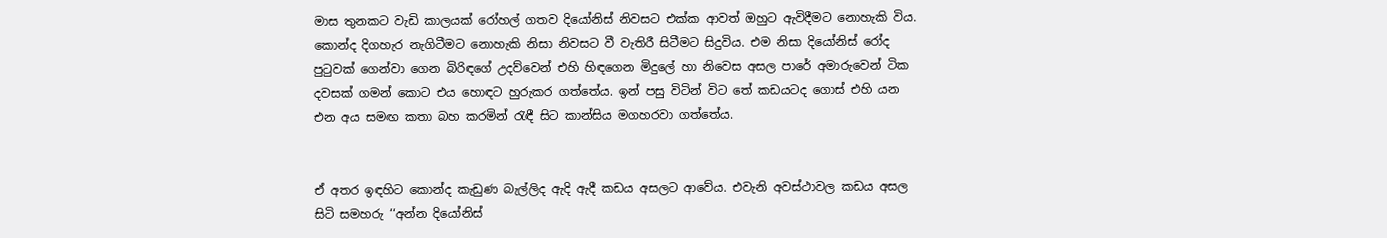මාස තුනකට වැඩි කාලයක් රෝහල් ගතව දියෝනිස් නිවසට එක්ක ආවත් ඔහුට ඇවිදීමට නොහැකි විය. කොන්ද දිගහැර නැගිටීමට නොහැකි නිසා නිවසට වී වැතිරී සිටීමට සිදුවිය. එම නිසා දියෝනිස් රෝද පුටුවක් ගෙන්වා ගෙන බිරිඳගේ උදව්වෙන් එහි හිඳගෙන මිදුලේ හා නිවෙස අසල පාරේ අමාරුවෙන් ටික දවසක් ගමන් කොට එය හොඳට හුරුකර ගත්තේය. ඉන් පසු විටින් විට තේ කඩයටද ගොස් එහි යන එන අය සමඟ කතා බහ කරමින් රැඳී සිට කාන්සිය මගහරවා ගත්තේය.


ඒ අතර ඉඳහිට කොන්ද කැඩුණ බැල්ලිද ඇදි ඇදී කඩය අසලට ආවේය. එවැනි අවස්ථාවල කඩය අසල සිටි සමහරු ‘‘අන්න දියෝනිස්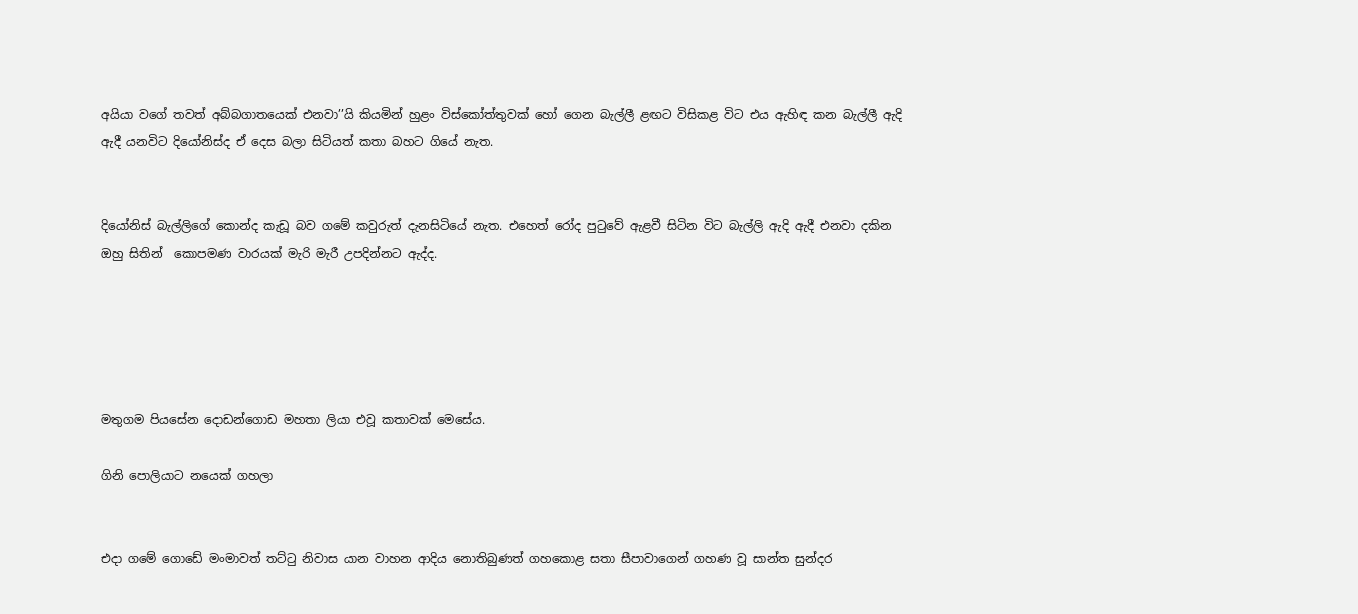අයියා වගේ තවත් අබ්බගාතයෙක් එනවා’’යි කියමින් හුළං විස්කෝත්තුවක් හෝ ගෙන බැල්ලී ළඟට විසිකළ විට එය ඇහිඳ කන බැල්ලී ඇදි ඇදී යනවිට දියෝනිස්ද ඒ දෙස බලා සිටියත් කතා බහට ගියේ නැත.


දියෝනිස් බැල්ලිගේ කොන්ද කැඩූ බව ගමේ කවුරුත් දැනසිටියේ නැත. එහෙත් රෝද පුටුවේ ඇළවී සිටින විට බැල්ලි ඇදි ඇදී එනවා දකින ඔහු සිතින්  කොපමණ වාරයක් මැරි මැරී උපදින්නට ඇද්ද.





මතුගම පියසේන දොඩන්ගොඩ මහතා ලියා එවූ කතාවක් මෙසේය.

ගිනි පොලියාට නයෙක් ගහලා


එදා ගමේ ගොඩේ මංමාවත් තට්ටු නිවාස යාන වාහන ආදිය නොතිබුණත් ගහකොළ සතා සීපාවාගෙන් ගහණ වූ සාන්ත සුන්දර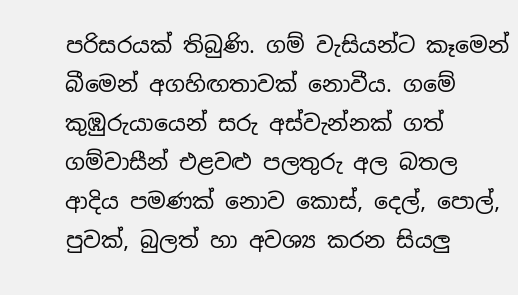පරිසරයක් තිබුණි. ගම් වැසියන්ට කෑමෙන් බීමෙන් අගහිඟතාවක් නොවීය. ගමේ කුඹුරුයායෙන් සරු අස්වැන්නක් ගත් ගම්වාසීන් එළවළු පලතුරු අල බතල ආදිය පමණක් නොව කොස්, දෙල්, පොල්, පුවක්, බුලත් හා අවශ්‍ය කරන සියලු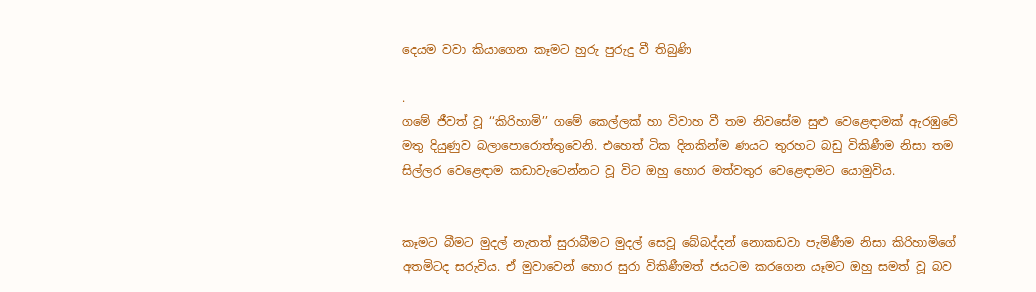දෙයම වවා කියාගෙන කෑමට හුරු පුරුදු වී තිබුණි

.
ගමේ ජීවත් වූ ‘‘කිරිහාමි’’ ගමේ කෙල්ලක් හා විවාහ වී තම නිවසේම සුළු වෙළෙඳාමක් ඇරඹුවේ මතු දියුණුව බලාපොරොත්තුවෙනි. එහෙත් ටික දිනකින්ම ණයට තුරහට බඩු විකිණීම නිසා තම සිල්ලර වෙළෙඳ‌ාම කඩාවැටෙන්නට වූ විට ඔහු හොර මත්වතුර වෙළෙඳාමට යොමුවිය.


කෑමට බීමට මුදල් නැතත් සුරාබීමට මුදල් සෙවූ බේබද්දන් නොකඩවා පැමිණීම නිසා කිරිහාමිගේ අතමිටද සරුවිය. ඒ මුවාවෙන් හොර සුරා විකිණීමත් ජයටම කරගෙන යෑමට ඔහු සමත් වූ බව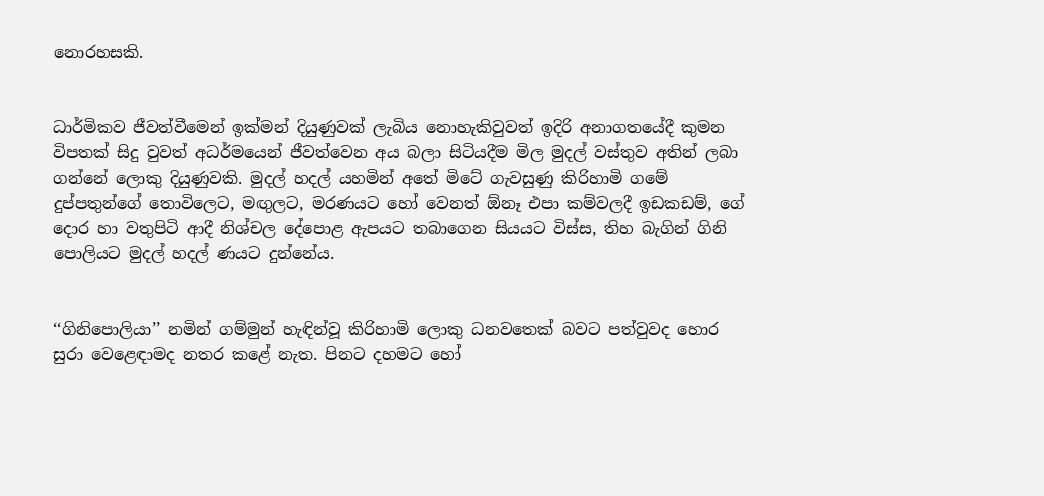නොරහසකි.


ධාර්මිකව ජීවත්වීමෙන් ඉක්මන් දියුණුවක් ලැබිය නොහැකිවුවත් ඉදිරි අනාගතයේදී කුමන විපතක් සිදු වුවත් අධර්මයෙන් ජීවත්වෙන අය බලා සිටියදීම මිල මුදල් වස්තුව අතින් ලබා ගන්නේ ලොකු දියුණුවකි. මුදල් හදල් යහමින් අතේ මිටේ ගැවසුණු කිරිහාමි ගමේ දුප්පතුන්ගේ තොවිලෙට, මඟුලට, මරණයට හෝ වෙනත් ඕනෑ එපා කම්වලදී ඉඩකඩම්, ගේ දොර හා වතුපිටි ආදී නිශ්චල දේපොළ ඇපයට තබාගෙන සියයට විස්ස, තිහ බැගින් ගිනි පොලියට මුදල් හදල් ණයට දුන්නේය.


‘‘ගිනිපොලියා’’ නමින් ගම්මුන් හැඳින්වූ කිරිහාමි ලොකු ධනවතෙක් බවට පත්වුවද හොර සුරා වෙළෙඳාමද නතර කළේ නැත. පිනට දහමට හෝ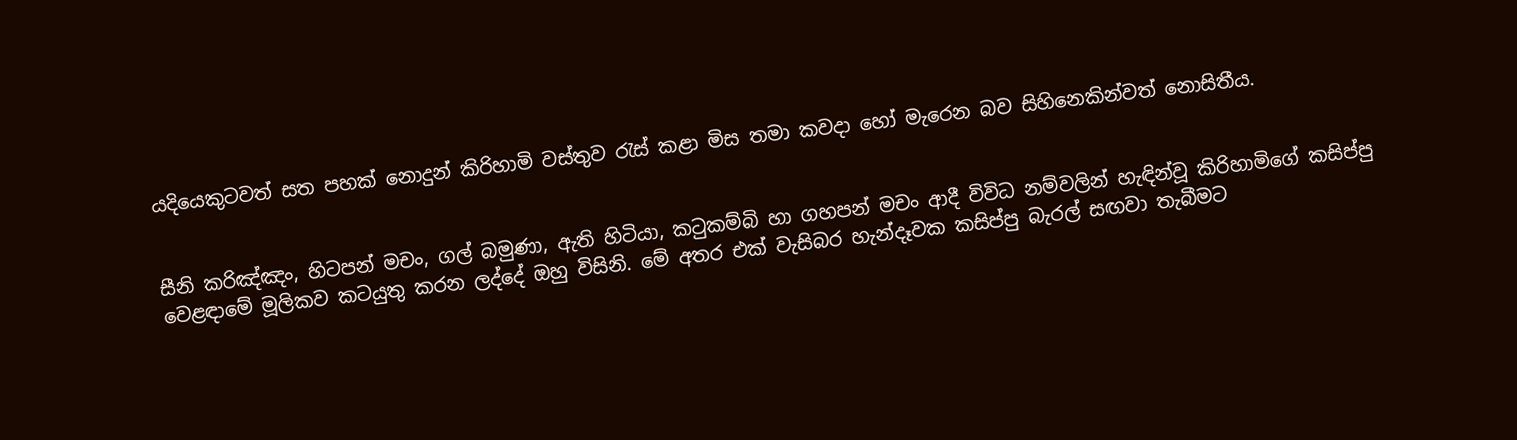යදියෙකුටවත් සත පහක් නොදුන් කිරිහාමි වස්තුව රැස් කළා මිස තමා කවදා හෝ මැරෙන බව සිහිනෙකින්වත් නොසිතීය.


සීනි කරිඤ්ඤං, හිටපන් මචං, ගල් බමුණා, ඇති හිටියා, කටුකම්බි හා ගහපන් මචං ආදී විවිධ නම්වලින් හැඳින්වූ කිරිහාමිගේ කසිප්පු වෙළඳාමේ මූලිකව කටයුතු කරන ලද්දේ ඔහු විසිනි. මේ අතර එක් වැසිබර හැන්දෑවක කසිප්පු බැරල් සඟවා තැබීමට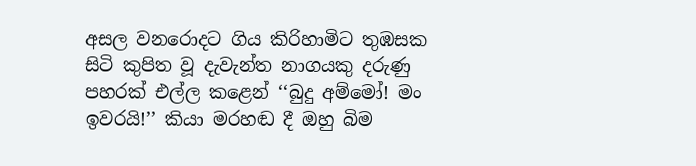අසල වනරොදට ගිය කිරිහාමිට තුඹසක සිටි කුපිත වූ දැවැන්ත නාගයකු දරුණු පහරක් එල්ල කළෙන් ‘‘බුදු අම්මෝ! මං ඉවරයි!’’ කියා මරහඬ දී ඔහු බිම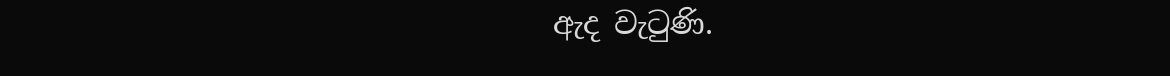ඇද වැටුණි.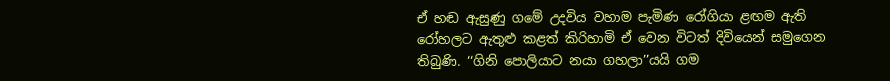ඒ හඬ ඇසුණු ගමේ උදවිය වහාම පැමිණ රෝගියා ළඟම ඇති රෝහලට ඇතුළු කළත් කිරිහාමි ඒ වෙන විටත් දිවියෙන් සමුගෙන තිබුණි. ‘‘ගිනි පොලියාට නයා ගහලා’’යයි ගම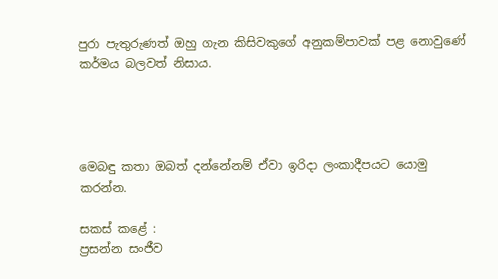පුරා පැතුරුණත් ඔහු ගැන කිසිවකුගේ අනුකම්පාවක් පළ නොවුණේ කර්මය බලවත් නිසාය.




මෙබඳු කතා ඔබත් දන්නේනම් ඒවා ඉරිදා ලංකාදීපයට යොමු කරන්න.

සකස් කළේ :
ප්‍රසන්න සංජීව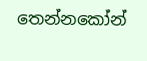තෙන්නකෝන්